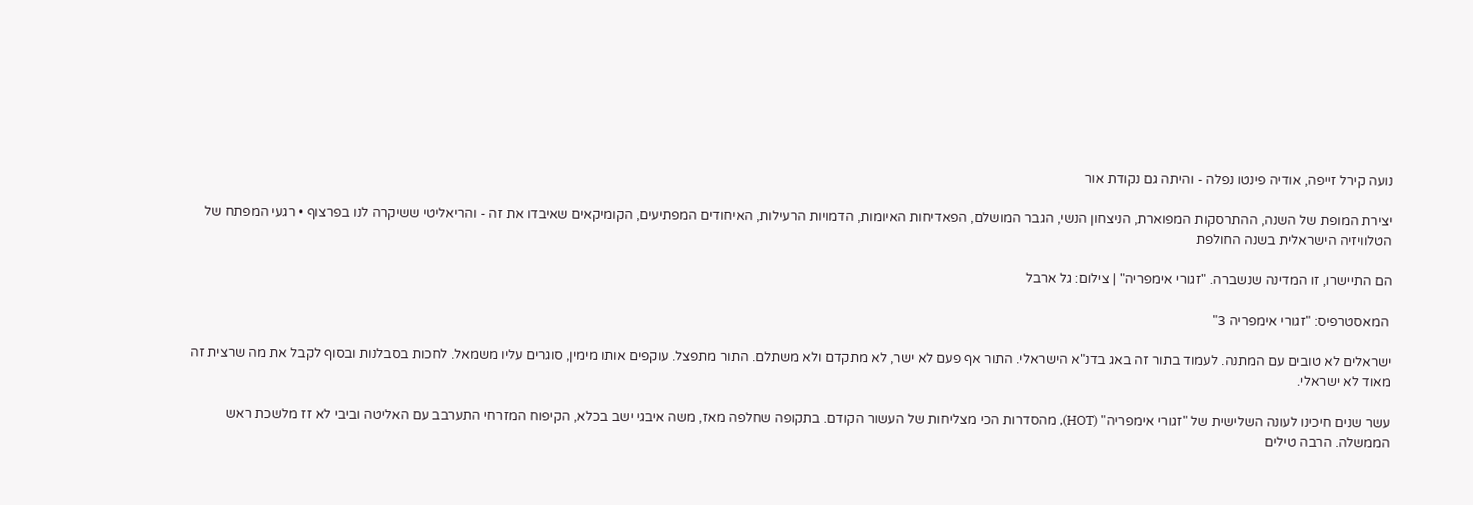נועה קירל זייפה, אודיה פינטו נפלה - והיתה גם נקודת אור

יצירת המופת של השנה, ההתרסקות המפוארת, הניצחון הנשי, הגבר המושלם, הפאדיחות האיומות, הדמויות הרעילות, האיחודים המפתיעים, הקומיקאים שאיבדו את זה - והריאליטי ששיקרה לנו בפרצוף • רגעי המפתח של הטלוויזיה הישראלית בשנה החולפת

הם התיישרו, זו המדינה שנשברה. "זגורי אימפריה" | צילום: גל ארבל

 המאסטרפיס: "זגורי אימפריה 3"

ישראלים לא טובים עם המתנה. לעמוד בתור זה באג בדנ"א הישראלי. התור אף פעם לא ישר, לא מתקדם ולא משתלם. התור מתפצל. עוקפים אותו מימין, סוגרים עליו משמאל. לחכות בסבלנות ובסוף לקבל את מה שרצית זה מאוד לא ישראלי.

עשר שנים חיכינו לעונה השלישית של "זגורי אימפריה" (HOT), מהסדרות הכי מצליחות של העשור הקודם. בתקופה שחלפה מאז, משה איבגי ישב בכלא, הקיפוח המזרחי התערבב עם האליטה וביבי לא זז מלשכת ראש הממשלה. הרבה טילים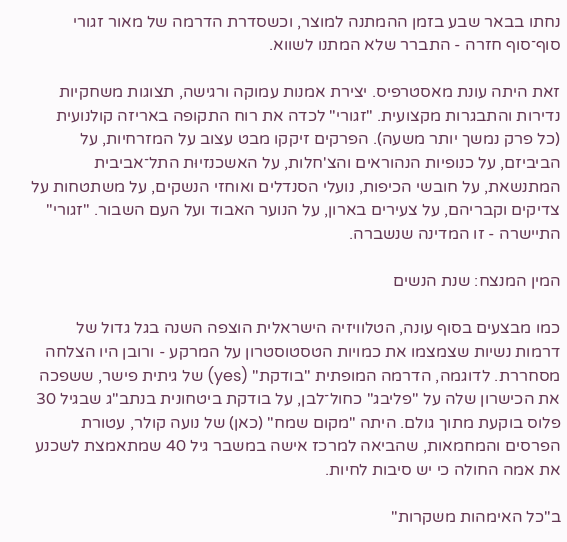נחתו בבאר שבע בזמן ההמתנה למוצר, וכשסדרת הדרמה של מאור זגורי סוף־סוף חזרה - התברר שלא המתנו לשווא.

זאת היתה עונת מאסטרפיס. יצירת אמנות עמוקה ורגישה, תצוגות משחקיות נדירות והתבגרות מקצועית. "זגורי" לכדה את רוח התקופה באריזה קולנועית (כל פרק נמשך יותר משעה). הפרקים זיקקו מבט עצוב על המזרחיות, על הביביזם, על כנופיות הנהוראים והצ'חלות, על האשכנזיוּת התל־אביבית המתנשאת, על חובשי הכיפות, נועלי הסנדלים ואוחזי הנשקים, על משתטחות על צדיקים וקבריהם, על צעירים בארון, על הנוער האבוד ועל העם השבור. "זגורי" התיישרה - זו המדינה שנשברה.

המין המנצח: שנת הנשים

כמו מבצעים בסוף עונה, הטלוויזיה הישראלית הוצפה השנה בגל גדול של דרמות נשיות שצמצמו את כמויות הטסטוסטרון על המרקע - ורובן היו הצלחה מסחררת. לדוגמה, הדרמה המופתית "בודקת" (yes) של גיתית פישר, ששפכה את הכישרון שלה על "פליבג" כחול־לבן, על בודקת ביטחונית בנתב"ג שבגיל 30 פלוס בוקעת מתוך גולם. היתה "מקום שמח" (כאן) של נועה קולר, עטורת הפרסים והמחמאות, שהביאה למרכז אישה במשבר גיל 40 שמתאמצת לשכנע את אמה החולה כי יש סיבות לחיות.

ב"כל האימהות משקרות"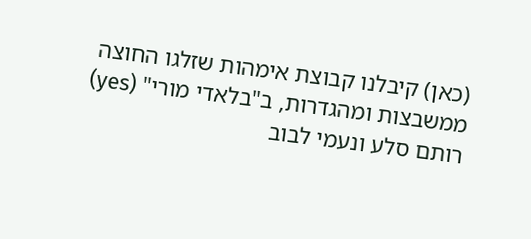(כאן) קיבלנו קבוצת אימהות שזלגו החוצה ממשבצות ומהגדרות, ב"בלאדי מורי" (yes) רותם סלע ונעמי לבוב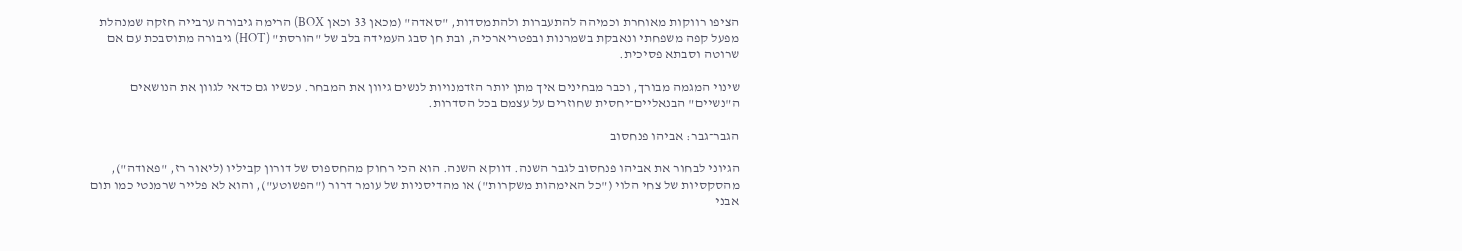הציפו רווקות מאוחרת וכמיהה להתעברות ולהתמסדות, "סאדה" (מכאן 33 וכאן BOX) הרימה גיבורה ערבייה חזקה שמנהלת מפעל קפה משפחתי ונאבקת בשמרנות ובפטריארכיה, ובת חן סבג העמידה בלב של "הורסת" (HOT) גיבורה מתוסבכת עם אם שרוטה וסבתא פסיכית.

שינוי המגמה מבורך, וכבר מבחינים איך מתן יותר הזדמנויות לנשים גיוון את המבחר. עכשיו גם כדאי לגוון את הנושאים ה"נשיים" הבנאליים־יחסית שחוזרים על עצמם בכל הסדרות.

הגבר־גבר: אביהו פנחסוב

הגיוני לבחור את אביהו פנחסוב לגבר השנה. דווקא השנה. הוא הכי רחוק מהחספוס של דורון קביליו (ליאור רז, "פאודה"), מהסקסיות של צחי הלוי ("כל האימהות משקרות") או מהדיסניות של עומר דרור ("הפשוטע"), והוא לא פלייר שרמנטי כמו תום אבני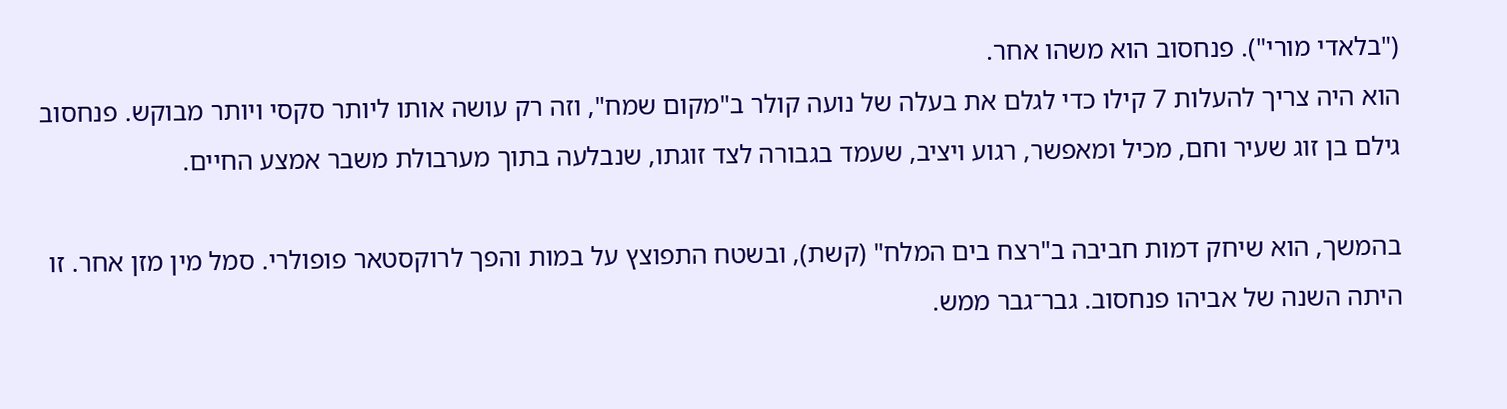("בלאדי מורי"). פנחסוב הוא משהו אחר.
הוא היה צריך להעלות 7 קילו כדי לגלם את בעלה של נועה קולר ב"מקום שמח", וזה רק עושה אותו ליותר סקסי ויותר מבוקש. פנחסוב גילם בן זוג שעיר וחם, מכיל ומאפשר, רגוע ויציב, שעמד בגבורה לצד זוגתו, שנבלעה בתוך מערבולת משבר אמצע החיים.

בהמשך, הוא שיחק דמות חביבה ב"רצח בים המלח" (קשת), ובשטח התפוצץ על במות והפך לרוקסטאר פופולרי. סמל מין מזן אחר. זו היתה השנה של אביהו פנחסוב. גבר־גבר ממש.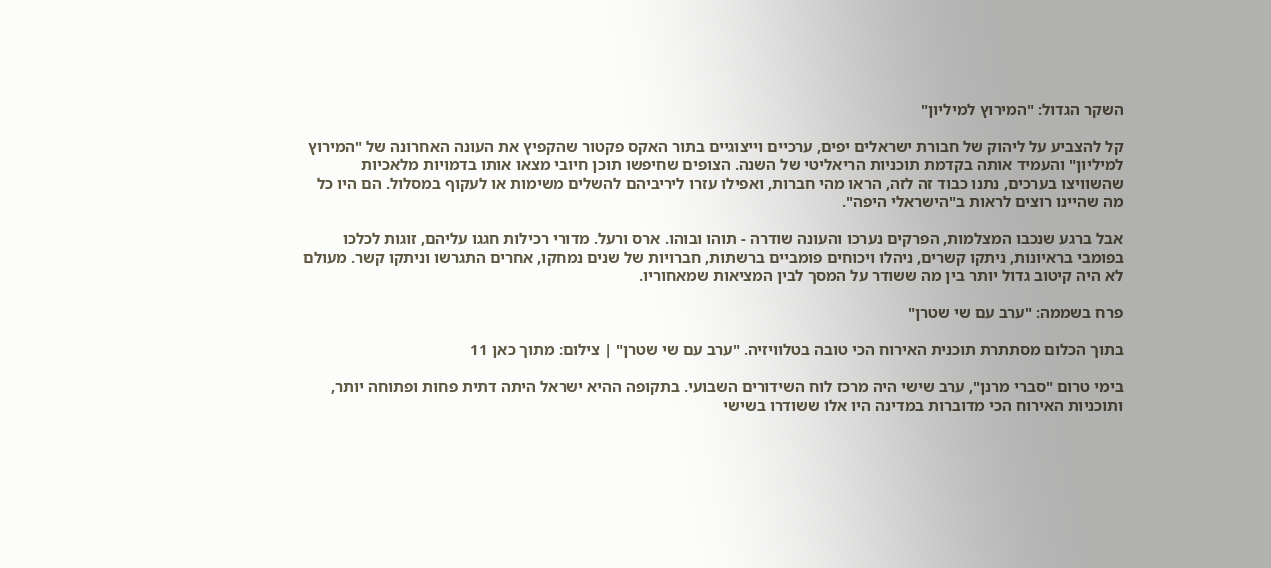השקר הגדול: "המירוץ למיליון"

קל להצביע על ליהוק של חבורת ישראלים יפים, ערכיים וייצוגיים בתור האקס פקטור שהקפיץ את העונה האחרונה של "המירוץ למיליון" והעמיד אותה בקדמת תוכניות הריאליטי של השנה. הצופים שחיפשו תוכן חיובי מצאו אותו בדמויות מלאכיות שהשוויצו בערכים, נתנו כבוד זה לזה, הראו מהי חברות, ואפילו עזרו ליריביהם להשלים משימות או לעקוף במסלול. הם היו כל מה שהיינו רוצים לראות ב"הישראלי היפה".

אבל ברגע שנכבו המצלמות, הפרקים נערכו והעונה שודרה - תוהו ובוהו. ארס ורעל. מדורי רכילות חגגו עליהם, זוגות לכלכו בפומבי בראיונות, ניתקו קשרים, ניהלו ויכוחים פומביים ברשתות, חברויות של שנים נמחקו, אחרים התגרשו וניתקו קשר. מעולם לא היה קיטוב גדול יותר בין מה ששודר על המסך לבין המציאות שמאחוריו.

פרח בשממה: "ערב עם שי שטרן"

בתוך הכלום מסתתרת תוכנית האירוח הכי טובה בטלוויזיה. "ערב עם שי שטרן" | צילום: מתוך כאן 11

בימי טרום "סברי מרנן", ערב שישי היה מרכז לוח השידורים השבועי. בתקופה ההיא ישראל היתה דתית פחות ופתוחה יותר, ותוכניות האירוח הכי מדוברות במדינה היו אלו ששודרו בשישי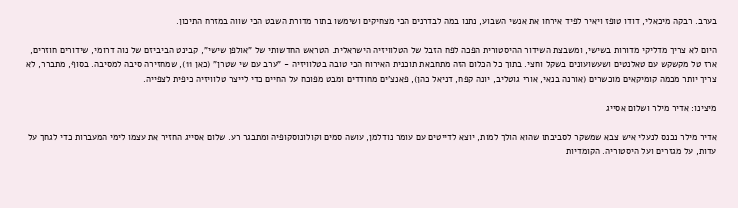בערב. רבקה מיכאלי, דודו טופז ויאיר לפיד אירחו את אנשי השבוע, נתנו במה לבדרנים הכי מצחיקים ושימשו בתור מדורת השבט הכי שווה במזרח התיכון.

היום לא צריך מדליקי מדורות בשישי, ומשבצת השידור ההיסטורית הפכה לפח הזבל של הטלוויזיה הישראלית. הטראש החדשותי של "אולפן שישי", קבינט הביביזם של נוה דרומי, שידורים חוזרים, ארז טל מקשקש עם טאלנטים ושעשועונים בשקל וחצי. בתוך כל הכלום הזה מתחבאת תוכנית האירוח הכי טובה בטלוויזיה - "ערב עם שי שטרן" (כאן 11), שמחזירה סיבה למסיבה. בסוף, מתברר, לא צריך יותר מכמה קומיקאים מוכשרים (אורנה בנאי, אורי גוטליב, יונה קפח, דניאל כהן), פאנצ'ים מחודדים ומבט מפוכח על החיים כדי לייצר טלוויזיה כיפית לצפייה.

מיצינו: אדיר מילר ושלום אסייג

אדיר מילר נכנס לנעלי איש צבא שמשקר לסביבתו שהוא הולך למות, יוצא לדייטים עם עומר נודלמן, עושה סמים וקולונוסקופיה ומתבגר רע. שלום אסייג החזיר את עצמו לימי המעברות כדי לגחך על עדות, על מגזרים ועל היסטוריה. הקומדיות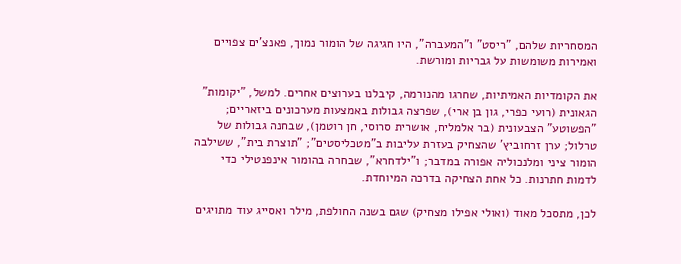המסחריות שלהם, "ריסט" ו"המעברה", היו חגיגה של הומור נמוך, פאנצ'ים צפויים ואמירות משומשות על גבריות ומורשת.

את הקומדיות האמיתיות, שחרגו מהנורמה, קיבלנו בערוצים אחרים. למשל, "יקומות" הגאונית (רועי כפרי, גון בן ארי), שפרצה גבולות באמצעות מערכונים ביזאריים; "הפשוטע" הצבעונית (בר אלמליח, אושרית סרוסי, חן רוטמן), שבחנה גבולות של טרלול; ערן זרחוביץ' שהצחיק בעזרת עליבות ב"מטכליסטים"; "תוצרת בית", ששילבה הומור ציני ומלנכוליה אפורה במדבר; ו"ילדחרא", שבחרה בהומור אינפנטילי כדי לדמות חתרנות. כל אחת הצחיקה בדרכה המיוחדת.

לכן, מתסכל מאוד (ואולי אפילו מצחיק) שגם בשנה החולפת, מילר ואסייג עוד מתויגים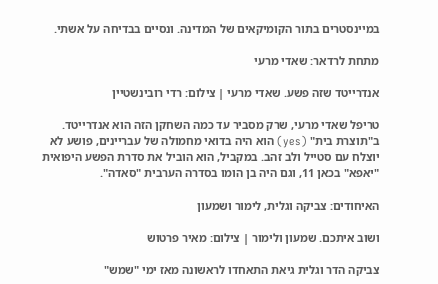במיינסטרים בתור הקומיקאים של המדינה. ונסיים בבדיחה על אשתי.

מתחת לרדאר: שאדי מרעי

אנדרייטד שזה פשע. שאדי מרעי | צילום: רדי רובינשטיין

טריפל שאדי מרעי, שרק מסביר עד כמה השחקן הזה הוא אנדרייטד. ב"תוצרת בית" (yes) הוא היה בדואי מחמולה של עבריינים, פושע לא יוצלח עם סטייל ולב זהב. במקביל, הוא הוביל את סדרת הפשע היפואית "יאפא" בכאן 11, וגם היה בן הומו בסדרה הערבית "סאדה".

האיחודים: צביקה וגלית, לימור ושמעון

ושוב איתכם. שמעון ולימור | צילום: מאיר פרטוש

צביקה הדר וגלית גיאת התאחדו לראשונה מאז ימי "שמש"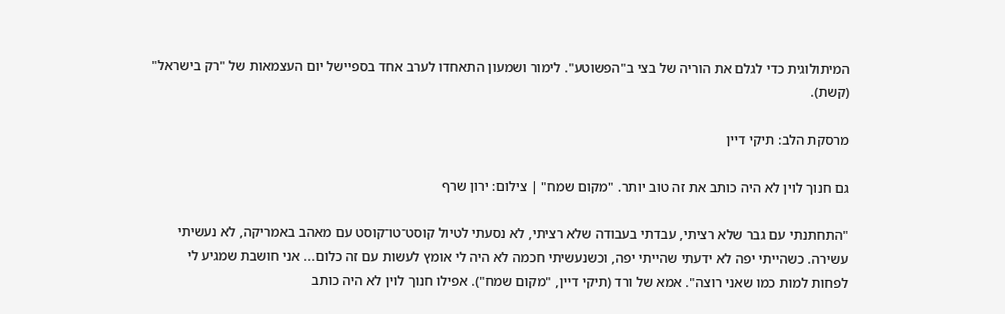המיתולוגית כדי לגלם את הוריה של בצי ב"הפשוטע". לימור ושמעון התאחדו לערב אחד בספיישל יום העצמאות של "רק בישראל" (קשת).

מרסקת הלב: תיקי דיין

גם חנוך לוין לא היה כותב את זה טוב יותר. "מקום שמח" | צילום: ירון שרף

"התחתנתי עם גבר שלא רציתי, עבדתי בעבודה שלא רציתי, לא נסעתי לטיול קוסט־טו־קוסט עם מאהב באמריקה, לא נעשיתי עשירה. כשהייתי יפה לא ידעתי שהייתי יפה, וכשנעשיתי חכמה לא היה לי אומץ לעשות עם זה כלום... אני חושבת שמגיע לי לפחות למות כמו שאני רוצה". אמא של ורד (תיקי דיין, "מקום שמח"). אפילו חנוך לוין לא היה כותב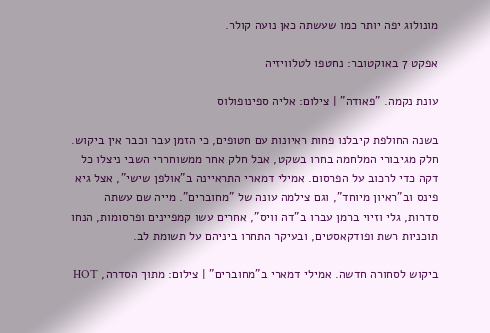מונולוג יפה יותר כמו שעשתה כאן נועה קולר.

אפקט 7 באוקטובר: נחטפו לטלוויזיה

עונת נקמה. "פאודה" | צילום: אליה ספינופולוס

בשנה החולפת קיבלנו פחות ראיונות עם חטופים, כי הזמן עבר וכבר אין ביקוש. חלק מגיבורי המלחמה בחרו בשקט, אבל חלק אחר ממשוחררי השבי ניצלו כל דקה כדי לרכוב על הפרסום. אמילי דמארי התראיינה ב"אולפן שישי", אצל גיא פינס וב"ראיון מיוחד", וגם צילמה עונה של "מחוברים". מייה שם עשתה סדרות, גלי וזיוי ברמן עברו ב"דה וויס", אחרים עשו קמפיינים ופרסומות, הנחו תוכניות רשת ופודקאסטים, ובעיקר התחרו ביניהם על תשומת לב.

ביקוש לסחורה חדשה. אמילי דמארי ב"מחוברים" | צילום: מתוך הסדרה, HOT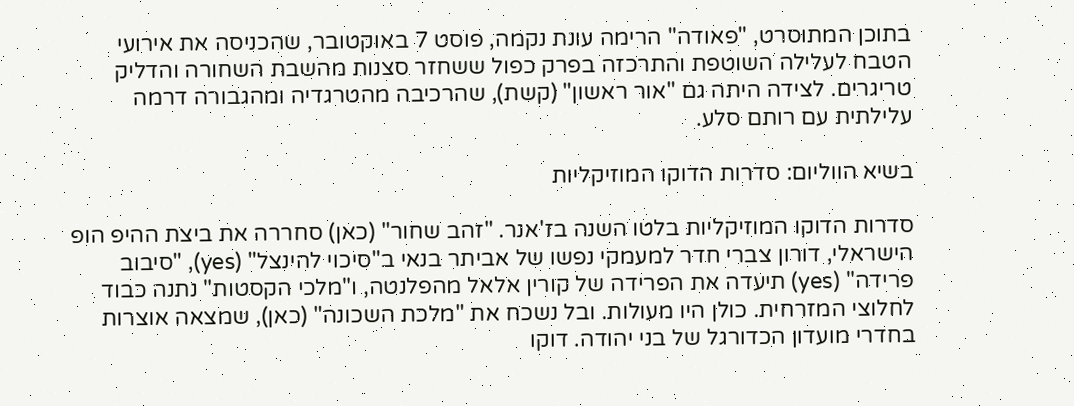בתוכן המתוסרט, "פאודה" הרימה עונת נקמה, פוסט 7 באוקטובר, שהכניסה את אירועי הטבח לעלילה השוטפת והתרכזה בפרק כפול ששחזר סצנות מהשבת השחורה והדליק טריגרים. לצידה היתה גם "אור ראשון" (קשת), שהרכיבה מהטרגדיה ומהגבורה דרמה עלילתית עם רותם סלע.

בשיא הווליום: סדרות הדוקו המוזיקליות

סדרות הדוקו המוזיקליות בלטו השנה בז'אנר. "זהב שחור" (כאן) סחררה את ביצת ההיפ הופ הישראלי, דורון צברי חדר למעמקי נפשו של אביתר בנאי ב"סיכוי להינצל" (yes), "סיבוב פרידה" (yes) תיעדה את הפרידה של קורין אלאל מהפלנטה, ו"מלכי הקסטות" נתנה כבוד לחלוצי המזרחית. כולן היו מעולות. ובל נשכח את "מלכת השכונה" (כאן), שמצאה אוצרות בחדרי מועדון הכדורגל של בני יהודה. דוקו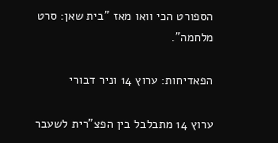הספורט הכי וואו מאז "בית שאן: סרט מלחמה".

הפאדיחות: ערוץ 14 וניר דבורי

ערוץ 14 מתבלבל בין הפצ"רית לשעבר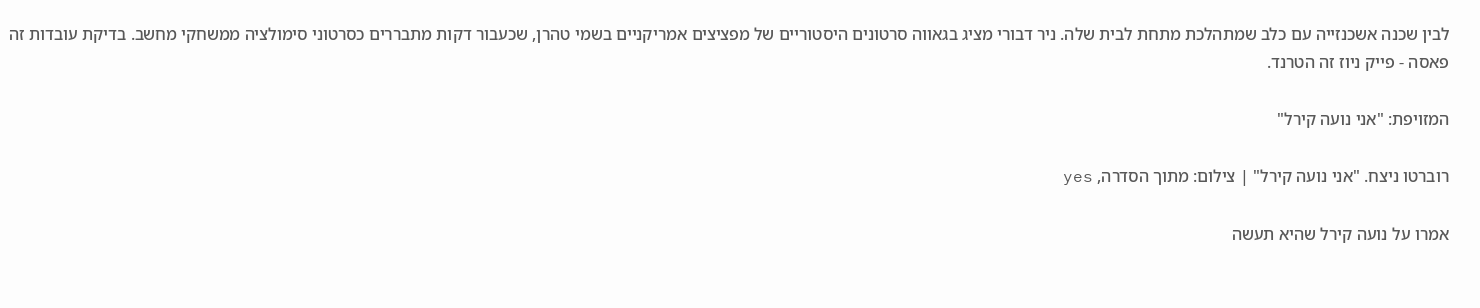לבין שכנה אשכנזייה עם כלב שמתהלכת מתחת לבית שלה. ניר דבורי מציג בגאווה סרטונים היסטוריים של מפציצים אמריקניים בשמי טהרן, שכעבור דקות מתבררים כסרטוני סימולציה ממשחקי מחשב. בדיקת עובדות זה פאסה - פייק ניוז זה הטרנד.

המזויפת: "אני נועה קירל"

רוברטו ניצח. "אני נועה קירל" | צילום: מתוך הסדרה, yes

אמרו על נועה קירל שהיא תעשה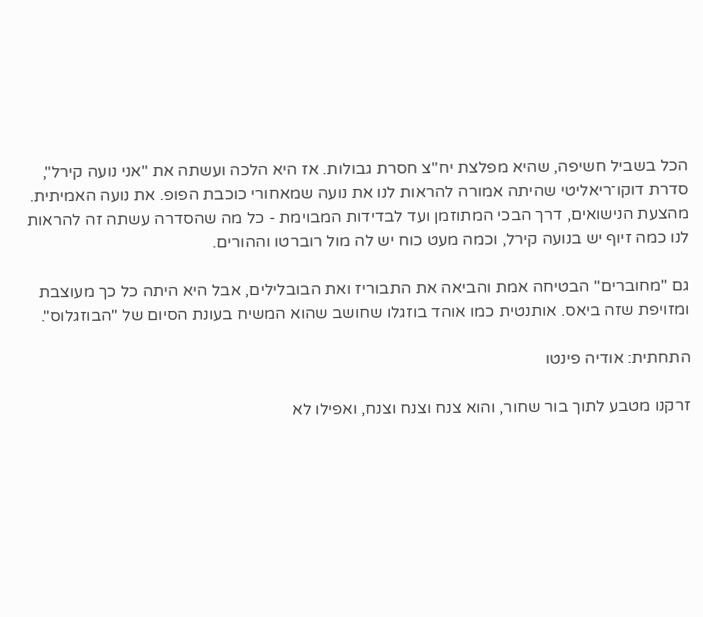הכל בשביל חשיפה, שהיא מפלצת יח"צ חסרת גבולות. אז היא הלכה ועשתה את "אני נועה קירל", סדרת דוקו־ריאליטי שהיתה אמורה להראות לנו את נועה שמאחורי כוכבת הפופ. את נועה האמיתית. מהצעת הנישואים, דרך הבכי המתוזמן ועד לבדידות המבוימת - כל מה שהסדרה עשתה זה להראות לנו כמה זיוף יש בנועה קירל, וכמה מעט כוח יש לה מול רוברטו וההורים.

גם "מחוברים" הבטיחה אמת והביאה את התבוריז ואת הבובלילים, אבל היא היתה כל כך מעוצבת ומזויפת שזה ביאס. אותנטית כמו אוהד בוזגלו שחושב שהוא המשיח בעונת הסיום של "הבוזגלוס".

התחתית: אודיה פינטו

זרקנו מטבע לתוך בור שחור, והוא צנח וצנח וצנח, ואפילו לא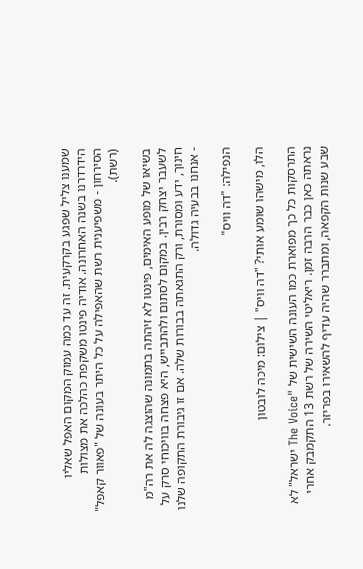שמענו צליל שפגע בקרקעית. זה עד כמה עמוק המקום האפל שאליו הידרדרנו בשנה האחרונה. אודיה פינטו משקפת כהלכה את מצולות הסירחון - משפיענית רשת שהאפילה על כל היתר בעונה של "פאוור קאפל" (רשת).

בשיאו של מופע האימים, פינטו לא זיהתה בתמונה שהוצגה לה את רה"מ לשעבר יצחק רבין. במקום לסתום ולהתבייש, היא פצחה בוויכוחי סרק על חינוך, ידע ומסורת, ורק התגאתה בבורות שלה. אם זו גיבורת התקופה שלנו - אנחנו בבעיה גדולה.

הנפילה: "דה וויס"

הלו, מישהו שומע אותי? "דה וויס" | צילום: מיכה לובטון

התרסקות כל כך מפוארת כמו העונה השישית של "The Voice ישראל" לא נראתה כאן כבר הרבה זמן. ריאליטי השירה של רשת 13 התקמבק אחרי שבע שנות הקפאה, ומתברר שהיה עדיף להשאירו בפריזר.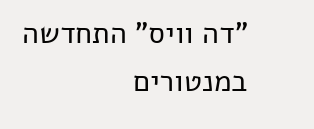"דה וויס" התחדשה במנטורים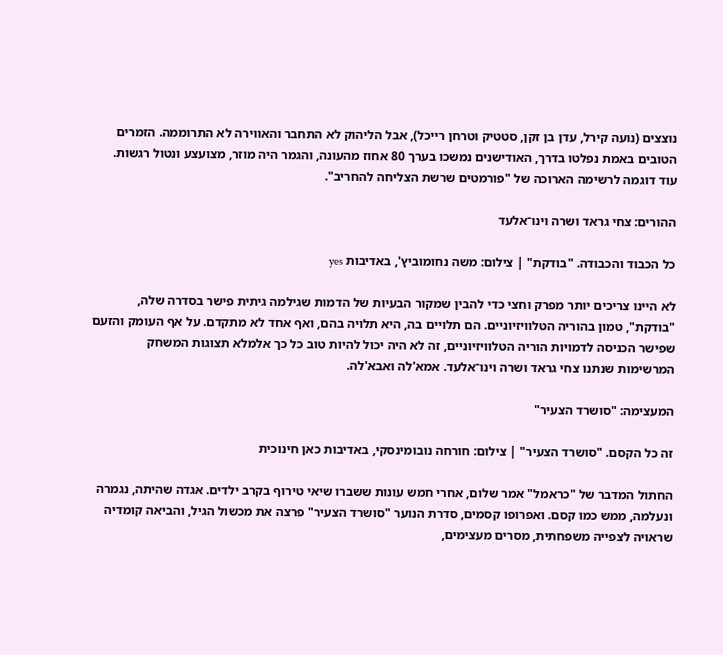נוצצים (נועה קירל, עדן בן זקן, סטטיק וטרחן רייכל), אבל הליהוק לא התחבר והאווירה לא התרוממה. הזמרים הטובים באמת נפלטו בדרך, האודישנים נמשכו בערך 80 אחוז מהעונה, והגמר היה מוזר, מצועצע ונטול רגשות. עוד דוגמה לרשימה הארוכה של "פורמטים שרשת הצליחה להחריב".

ההורים: צחי גראד ושרה וינו־אלעד

כל הכבוד והכבודה. "בודקת" | צילום: משה נחומוביץ', באדיבות yes

לא היינו צריכים יותר מפרק וחצי כדי להבין שמקור הבעיות של הדמות שגילמה גיתית פישר בסדרה שלה, "בודקת", טמון בהוריה הטלוויזיוניים. הם תלויים בה, היא תלויה בהם, ואף אחד לא מתקדם. על אף העומק והזעם שפישר הכניסה לדמויות הוריה הטלוויזיוניים, זה לא היה יכול להיות טוב כל כך אלמלא תצוגות המשחק המרשימות שנתנו צחי גראד ושרה וינו־אלעד. אמא'לה ואבא'לה.

המעצימה: "סושרד הצעיר"

זה כל הקסם. "סושרד הצעיר" | צילום: חורחה נובומינסקי, באדיבות כאן חינוכית

החתול המדבר של "כראמל" אמר שלום, אחרי חמש עונות ששברו שיאי טירוף בקרב ילדים. אגדה שהיתה, נגמרה ונעלמה, ממש כמו קסם. ואפרופו קסמים, סדרת הנוער "סושרד הצעיר" פרצה את מכשול הגיל, והביאה קומדיה שראויה לצפייה משפחתית, מסרים מעצימים,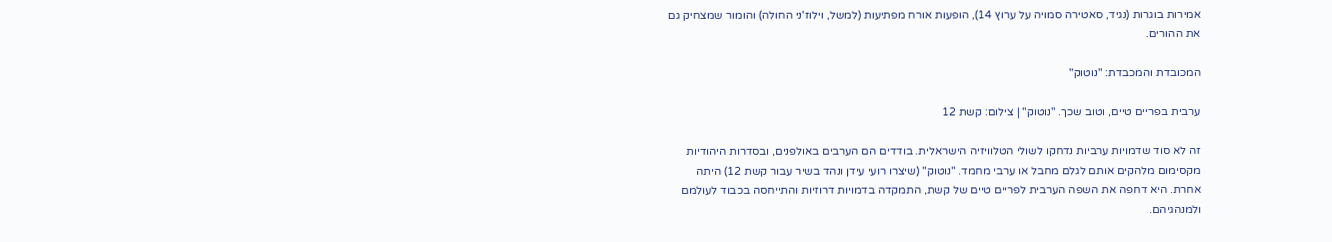אמירות בוגרות (נגיד, סאטירה סמויה על ערוץ 14), הופעות אורח מפתיעות (למשל, וילוז'ני החולה) והומור שמצחיק גם את ההורים.

המכובדת והמכבדת: "נוטוק"

ערבית בפריים טיים, וטוב שכך. "נוטוק" | צילום: קשת 12

זה לא סוד שדמויות ערביות נדחקו לשולי הטלוויזיה הישראלית. בודדים הם הערבים באולפנים, ובסדרות היהודיות מקסימום מלהקים אותם לגלם מחבל או ערבי מחמד. "נוטוק" (שיצרו רועי עידן ונהד בשיר עבור קשת 12) היתה אחרת. היא דחפה את השפה הערבית לפריים טיים של קשת, התמקדה בדמויות דרוזיות והתייחסה בכבוד לעולמם ולמנהגיהם.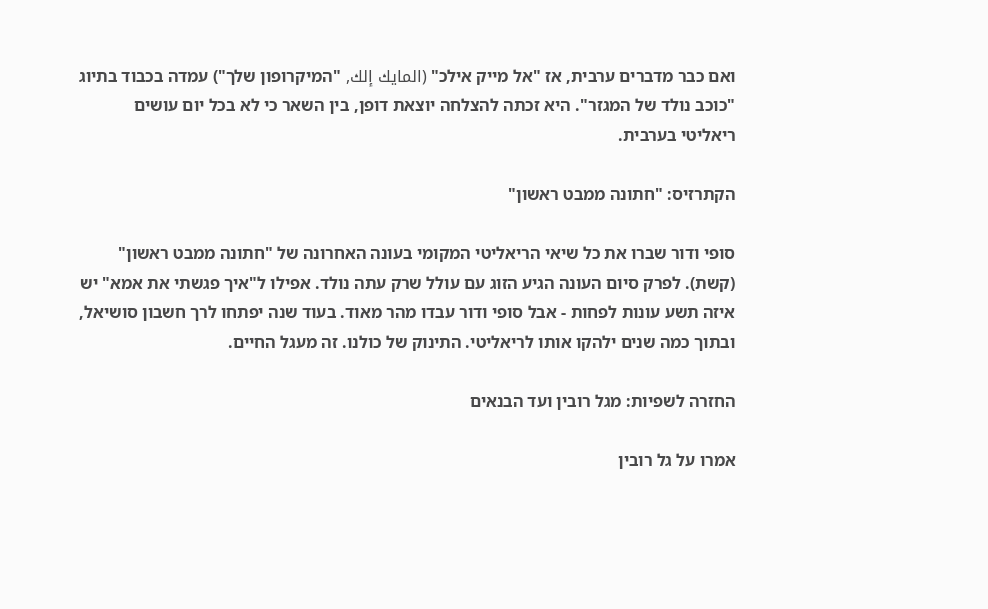ואם כבר מדברים ערבית, אז "אל מייק אילכ" (المايك إلك, "המיקרופון שלך") עמדה בכבוד בתיוג "כוכב נולד של המגזר". היא זכתה להצלחה יוצאת דופן, בין השאר כי לא בכל יום עושים ריאליטי בערבית.

הקתרזיס: "חתונה ממבט ראשון"

סופי ודור שברו את כל שיאי הריאליטי המקומי בעונה האחרונה של "חתונה ממבט ראשון" (קשת). לפרק סיום העונה הגיע הזוג עם עולל שרק עתה נולד. אפילו ל"איך פגשתי את אמא" יש איזה תשע עונות לפחות - אבל סופי ודור עבדו מהר מאוד. בעוד שנה יפתחו לרך חשבון סושיאל, ובתוך כמה שנים ילהקו אותו לריאליטי. התינוק של כולנו. זה מעגל החיים.

החזרה לשפיות: מגל רובין ועד הבנאים

אמרו על גל רובין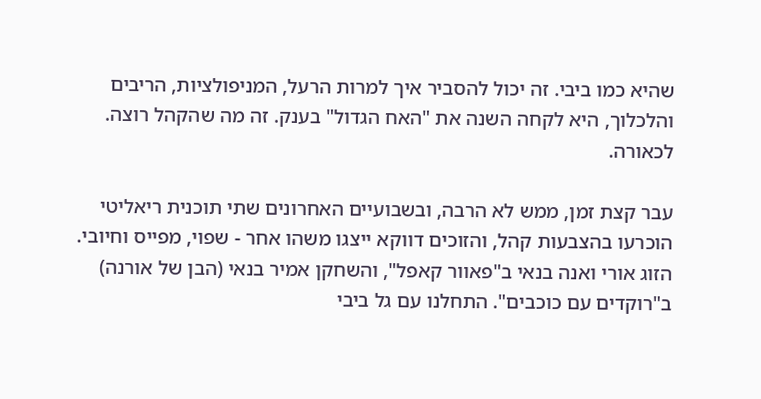שהיא כמו ביבי. זה יכול להסביר איך למרות הרעל, המניפולציות, הריבים והלכלוך, היא לקחה השנה את "האח הגדול" בענק. זה מה שהקהל רוצה. לכאורה.

עבר קצת זמן, ממש לא הרבה, ובשבועיים האחרונים שתי תוכנית ריאליטי הוכרעו בהצבעות קהל, והזוכים דווקא ייצגו משהו אחר - שפוי, מפייס וחיובי. הזוג אורי ואנה בנאי ב"פאוור קאפל", והשחקן אמיר בנאי (הבן של אורנה) ב"רוקדים עם כוכבים". התחלנו עם גל ביבי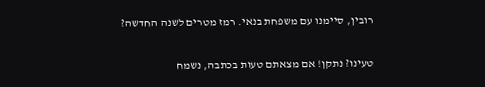רובין, סיימנו עם משפחת בנאי. רמז מטרים לשנה החדשה?

טעינו? נתקן! אם מצאתם טעות בכתבה, נשמח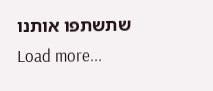שתשתפו אותנו
Load more...